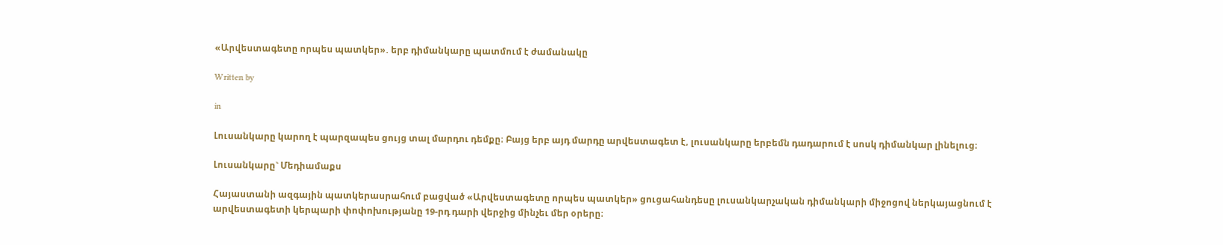«Արվեստագետը որպես պատկեր». երբ դիմանկարը պատմում է ժամանակը

Written by

in

Լուսանկարը կարող է պարզապես ցույց տալ մարդու դեմքը։ Բայց երբ այդ մարդը արվեստագետ է, լուսանկարը երբեմն դադարում է սոսկ դիմանկար լինելուց։

Լուսանկարը` Մեդիամաքս

Հայաստանի ազգային պատկերասրահում բացված «Արվեստագետը որպես պատկեր» ցուցահանդեսը լուսանկարչական դիմանկարի միջոցով ներկայացնում է արվեստագետի կերպարի փոփոխությանը 19-րդ դարի վերջից մինչեւ մեր օրերը։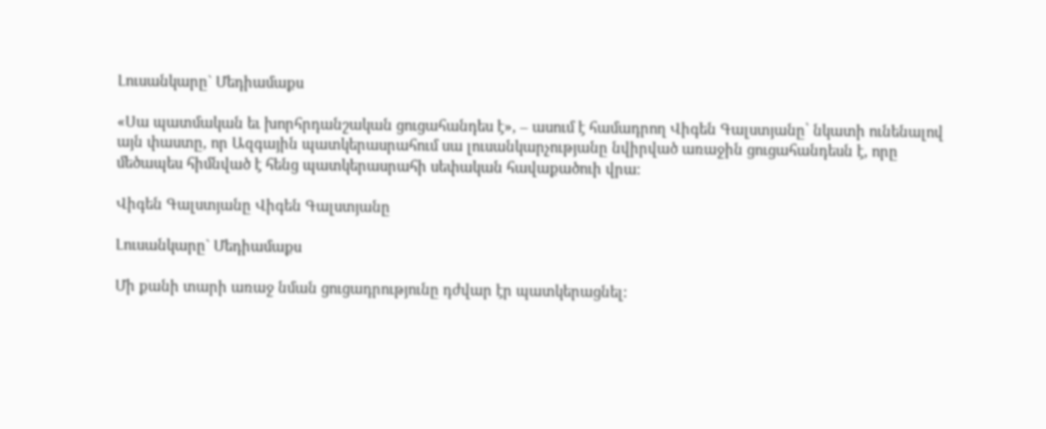Լուսանկարը` Մեդիամաքս

«Սա պատմական եւ խորհրդանշական ցուցահանդես է», – ասում է համադրող Վիգեն Գալստյանը՝ նկատի ունենալով այն փաստը, որ Ազգային պատկերասրահում սա լուսանկարչությանը նվիրված առաջին ցուցահանդեսն է, որը մեծապես հիմնված է հենց պատկերասրահի սեփական հավաքածուի վրա։

Վիգեն Գալստյանը Վիգեն Գալստյանը

Լուսանկարը` Մեդիամաքս

Մի քանի տարի առաջ նման ցուցադրությունը դժվար էր պատկերացնել: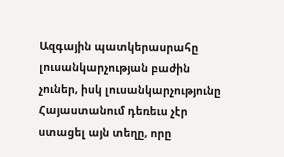Ազգային պատկերասրահը լուսանկարչության բաժին չուներ, իսկ լուսանկարչությունը Հայաստանում դեռեւս չէր ստացել այն տեղը, որը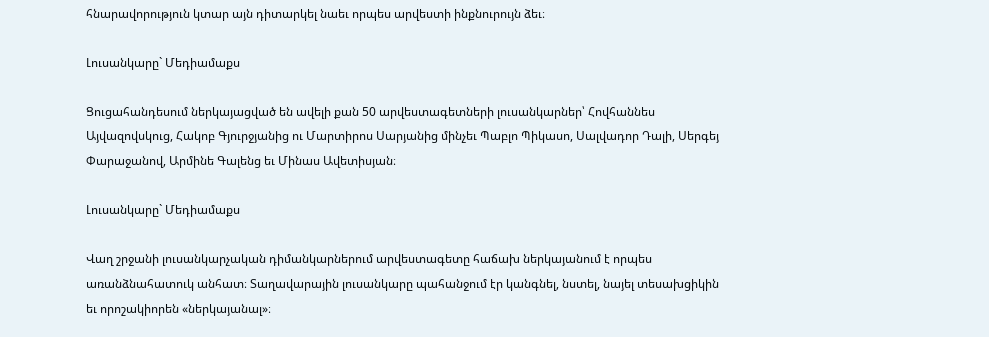հնարավորություն կտար այն դիտարկել նաեւ որպես արվեստի ինքնուրույն ձեւ։

Լուսանկարը` Մեդիամաքս

Ցուցահանդեսում ներկայացված են ավելի քան 50 արվեստագետների լուսանկարներ՝ Հովհաննես Այվազովսկուց, Հակոբ Գյուրջյանից ու Մարտիրոս Սարյանից մինչեւ Պաբլո Պիկասո, Սալվադոր Դալի, Սերգեյ Փարաջանով, Արմինե Գալենց եւ Մինաս Ավետիսյան։

Լուսանկարը` Մեդիամաքս

Վաղ շրջանի լուսանկարչական դիմանկարներում արվեստագետը հաճախ ներկայանում է որպես առանձնահատուկ անհատ։ Տաղավարային լուսանկարը պահանջում էր կանգնել, նստել, նայել տեսախցիկին եւ որոշակիորեն «ներկայանալ»։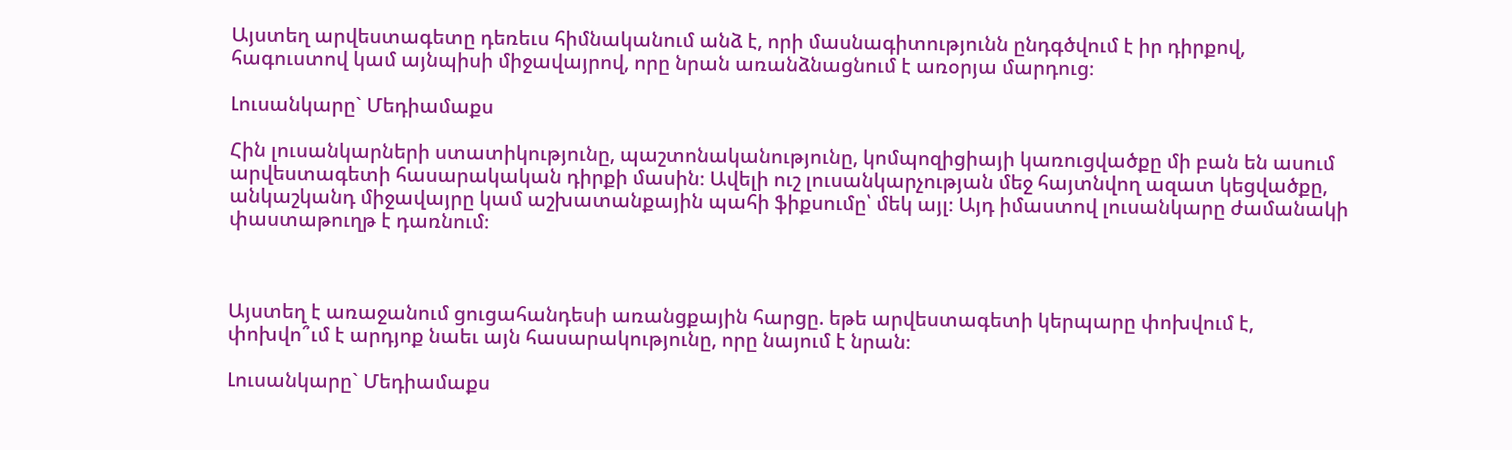Այստեղ արվեստագետը դեռեւս հիմնականում անձ է, որի մասնագիտությունն ընդգծվում է իր դիրքով, հագուստով կամ այնպիսի միջավայրով, որը նրան առանձնացնում է առօրյա մարդուց։

Լուսանկարը` Մեդիամաքս

Հին լուսանկարների ստատիկությունը, պաշտոնականությունը, կոմպոզիցիայի կառուցվածքը մի բան են ասում արվեստագետի հասարակական դիրքի մասին։ Ավելի ուշ լուսանկարչության մեջ հայտնվող ազատ կեցվածքը, անկաշկանդ միջավայրը կամ աշխատանքային պահի ֆիքսումը՝ մեկ այլ։ Այդ իմաստով լուսանկարը ժամանակի փաստաթուղթ է դառնում։



Այստեղ է առաջանում ցուցահանդեսի առանցքային հարցը. եթե արվեստագետի կերպարը փոխվում է, փոխվո՞ւմ է արդյոք նաեւ այն հասարակությունը, որը նայում է նրան։

Լուսանկարը` Մեդիամաքս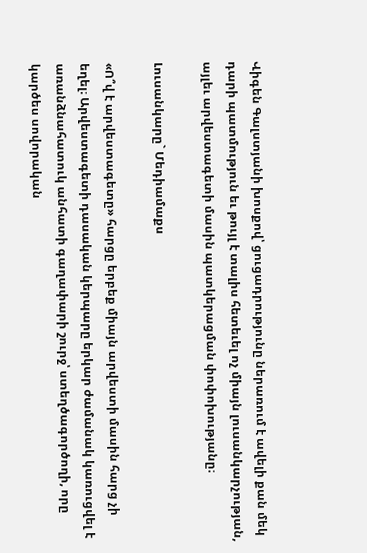Վիգեն Գալստյանի խոսքով՝ ցուցադրությունը ներառում է ավելի քան մեկ դարի պատմություն եւ թույլ է տալիս հետեւել ոչ միայն լուսանկարչության, այլեւ արվեստագետի մասին պատկերացման փոփոխությանը։

Լուսանկարը` Մեդիամաքս

«Ո՞վ է արվեստագետը» հարցը երբեք միայն արվեստի մասին հարց չի եղել։ Արվեստագետի դասական կերպարը երկար ժամանակ կառուցվել է առանձնահատուկ անհատի գաղափարի շուրջ՝ ստեղծագործողի, որը կարծես սովորական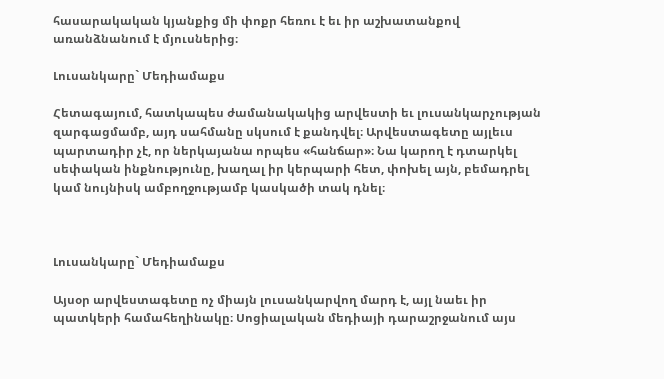հասարակական կյանքից մի փոքր հեռու է եւ իր աշխատանքով առանձնանում է մյուսներից։

Լուսանկարը` Մեդիամաքս

Հետագայում, հատկապես ժամանակակից արվեստի եւ լուսանկարչության զարգացմամբ, այդ սահմանը սկսում է քանդվել։ Արվեստագետը այլեւս պարտադիր չէ, որ ներկայանա որպես «հանճար»։ Նա կարող է դտարկել սեփական ինքնությունը, խաղալ իր կերպարի հետ, փոխել այն, բեմադրել կամ նույնիսկ ամբողջությամբ կասկածի տակ դնել։



Լուսանկարը` Մեդիամաքս

Այսօր արվեստագետը ոչ միայն լուսանկարվող մարդ է, այլ նաեւ իր պատկերի համահեղինակը։ Սոցիալական մեդիայի դարաշրջանում այս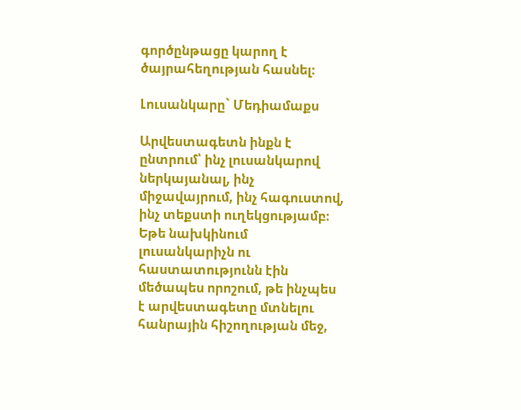գործընթացը կարող է ծայրահեղության հասնել։

Լուսանկարը` Մեդիամաքս

Արվեստագետն ինքն է ընտրում՝ ինչ լուսանկարով ներկայանալ, ինչ միջավայրում, ինչ հագուստով, ինչ տեքստի ուղեկցությամբ։ Եթե նախկինում լուսանկարիչն ու հաստատությունն էին մեծապես որոշում, թե ինչպես է արվեստագետը մտնելու հանրային հիշողության մեջ,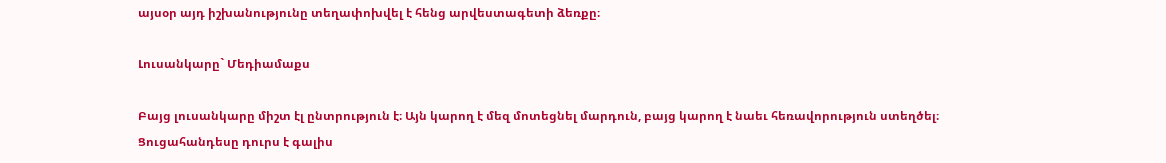այսօր այդ իշխանությունը տեղափոխվել է հենց արվեստագետի ձեռքը։

Լուսանկարը` Մեդիամաքս

Բայց լուսանկարը միշտ էլ ընտրություն է։ Այն կարող է մեզ մոտեցնել մարդուն, բայց կարող է նաեւ հեռավորություն ստեղծել։ Ցուցահանդեսը դուրս է գալիս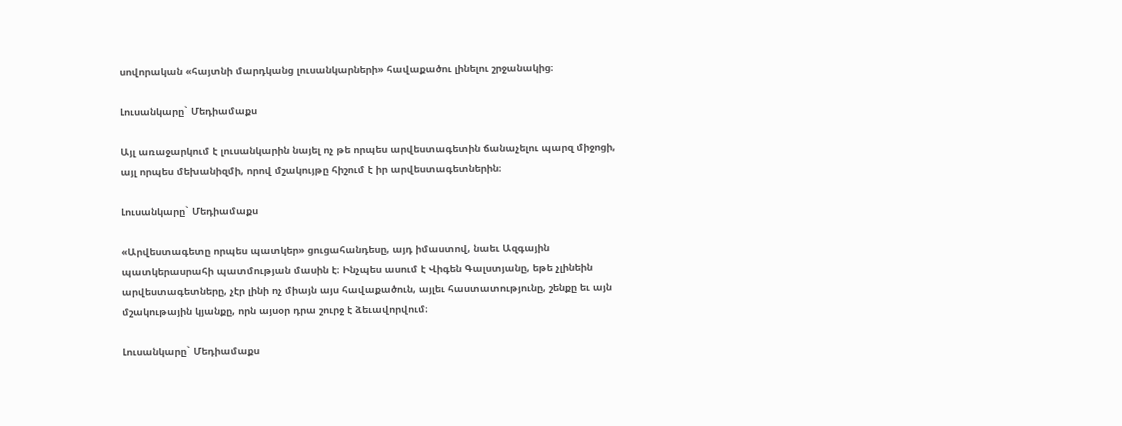սովորական «հայտնի մարդկանց լուսանկարների» հավաքածու լինելու շրջանակից։

Լուսանկարը` Մեդիամաքս

Այլ առաջարկում է լուսանկարին նայել ոչ թե որպես արվեստագետին ճանաչելու պարզ միջոցի, այլ որպես մեխանիզմի, որով մշակույթը հիշում է իր արվեստագետներին։

Լուսանկարը` Մեդիամաքս

«Արվեստագետը որպես պատկեր» ցուցահանդեսը, այդ իմաստով, նաեւ Ազգային պատկերասրահի պատմության մասին է։ Ինչպես ասում է Վիգեն Գալստյանը, եթե չլինեին արվեստագետները, չէր լինի ոչ միայն այս հավաքածուն, այլեւ հաստատությունը, շենքը եւ այն մշակութային կյանքը, որն այսօր դրա շուրջ է ձեւավորվում։

Լուսանկարը` Մեդիամաքս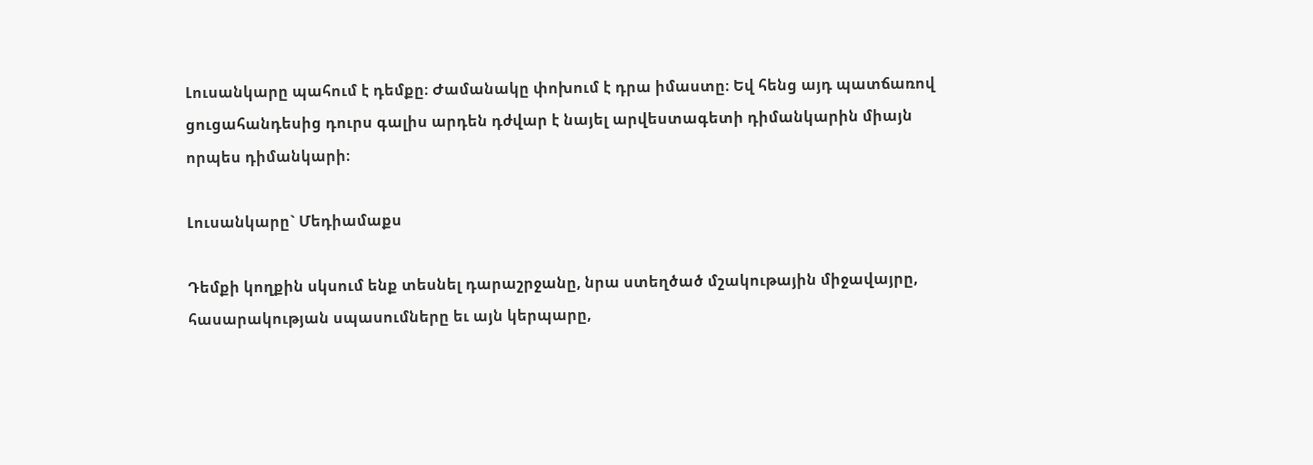Լուսանկարը պահում է դեմքը։ Ժամանակը փոխում է դրա իմաստը։ Եվ հենց այդ պատճառով ցուցահանդեսից դուրս գալիս արդեն դժվար է նայել արվեստագետի դիմանկարին միայն որպես դիմանկարի։

Լուսանկարը` Մեդիամաքս

Դեմքի կողքին սկսում ենք տեսնել դարաշրջանը, նրա ստեղծած մշակութային միջավայրը, հասարակության սպասումները եւ այն կերպարը,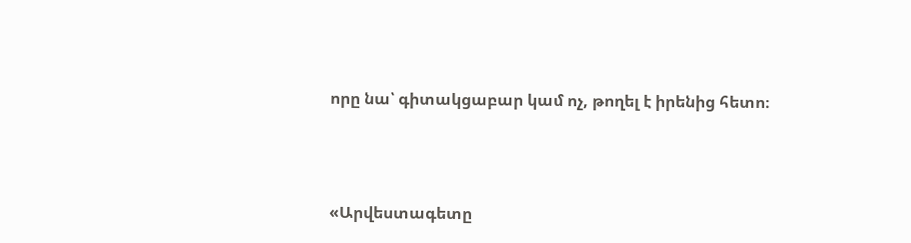որը նա՝ գիտակցաբար կամ ոչ, թողել է իրենից հետո։



«Արվեստագետը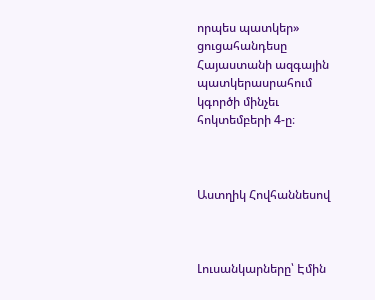որպես պատկեր» ցուցահանդեսը Հայաստանի ազգային պատկերասրահում կգործի մինչեւ հոկտեմբերի 4-ը։



Աստղիկ Հովհաննեսով



Լուսանկարները՝ Էմին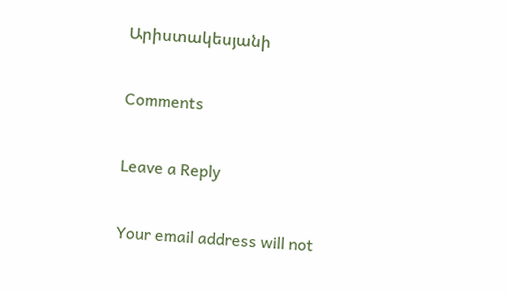Արիստակեսյանի

Comments

Leave a Reply

Your email address will not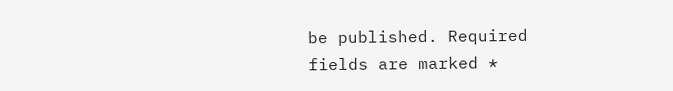be published. Required fields are marked *